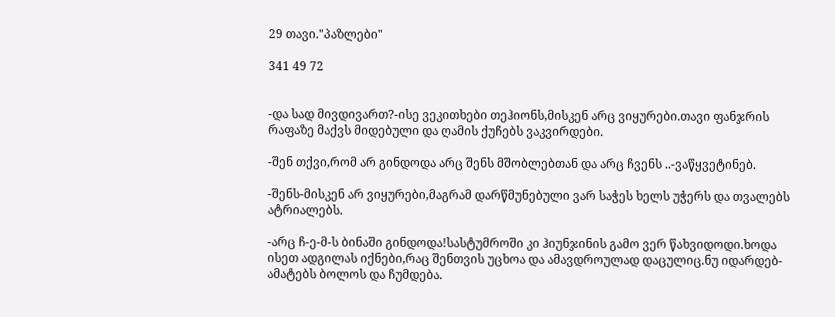29 თავი."პაზლები"

341 49 72


-და სად მივდივართ?-ისე ვეკითხები თეჰიონს,მისკენ არც ვიყურები.თავი ფანჯრის რაფაზე მაქვს მიდებული და ღამის ქუჩებს ვაკვირდები.

-შენ თქვი,რომ არ გინდოდა არც შენს მშობლებთან და არც ჩვენს ..-ვაწყვეტინებ.

-შენს-მისკენ არ ვიყურები,მაგრამ დარწმუნებული ვარ საჭეს ხელს უჭერს და თვალებს ატრიალებს.

-არც ჩ-ე-მ-ს ბინაში გინდოდა!სასტუმროში კი ჰიუნჯინის გამო ვერ წახვიდოდი.ხოდა ისეთ ადგილას იქნები,რაც შენთვის უცხოა და ამავდროულად დაცულიც.ნუ იდარდებ-ამატებს ბოლოს და ჩუმდება.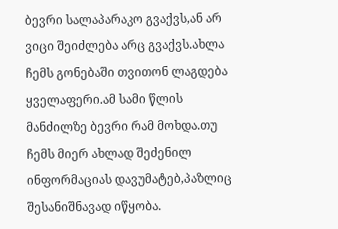ბევრი სალაპარაკო გვაქვს,ან არ ვიცი შეიძლება არც გვაქვს.ახლა ჩემს გონებაში თვითონ ლაგდება ყველაფერი.ამ სამი წლის მანძილზე ბევრი რამ მოხდა.თუ ჩემს მიერ ახლად შეძენილ ინფორმაციას დავუმატებ,პაზლიც შესანიშნავად იწყობა.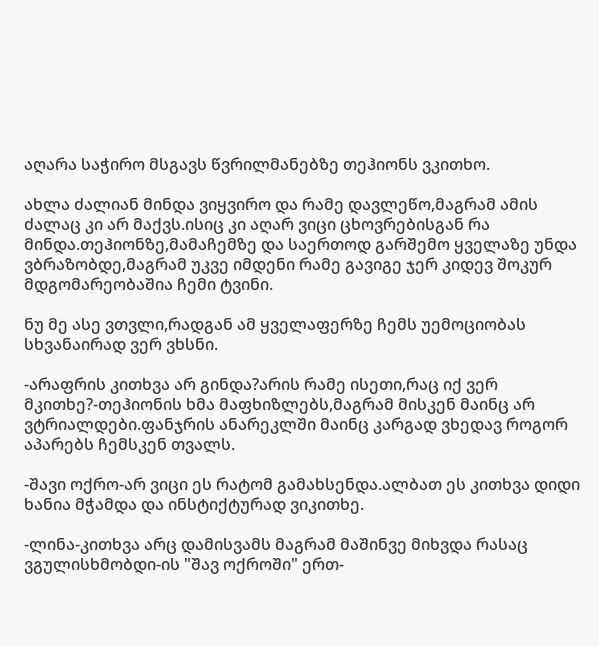აღარა საჭირო მსგავს წვრილმანებზე თეჰიონს ვკითხო.

ახლა ძალიან მინდა ვიყვირო და რამე დავლეწო,მაგრამ ამის ძალაც კი არ მაქვს.ისიც კი აღარ ვიცი ცხოვრებისგან რა მინდა.თეჰიონზე,მამაჩემზე და საერთოდ გარშემო ყველაზე უნდა ვბრაზობდე,მაგრამ უკვე იმდენი რამე გავიგე ჯერ კიდევ შოკურ მდგომარეობაშია ჩემი ტვინი.

ნუ მე ასე ვთვლი,რადგან ამ ყველაფერზე ჩემს უემოციობას სხვანაირად ვერ ვხსნი.

-არაფრის კითხვა არ გინდა?არის რამე ისეთი,რაც იქ ვერ მკითხე?-თეჰიონის ხმა მაფხიზლებს,მაგრამ მისკენ მაინც არ ვტრიალდები.ფანჯრის ანარეკლში მაინც კარგად ვხედავ როგორ აპარებს ჩემსკენ თვალს.

-შავი ოქრო-არ ვიცი ეს რატომ გამახსენდა.ალბათ ეს კითხვა დიდი ხანია მჭამდა და ინსტიქტურად ვიკითხე.

-ლინა-კითხვა არც დამისვამს მაგრამ მაშინვე მიხვდა რასაც ვგულისხმობდი-ის "შავ ოქროში" ერთ-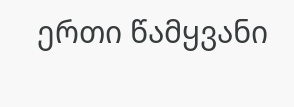ერთი წამყვანი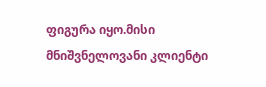ფიგურა იყო.მისი მნიშვნელოვანი კლიენტი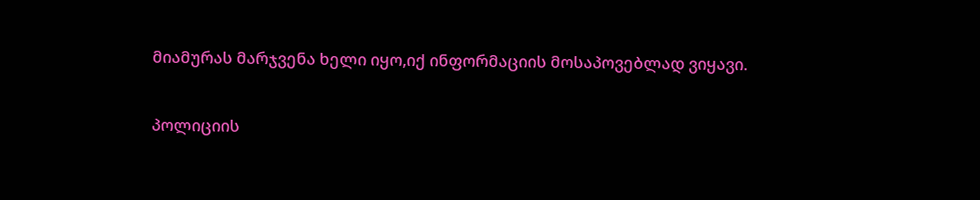მიამურას მარჯვენა ხელი იყო,იქ ინფორმაციის მოსაპოვებლად ვიყავი.

პოლიციის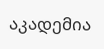აკადემია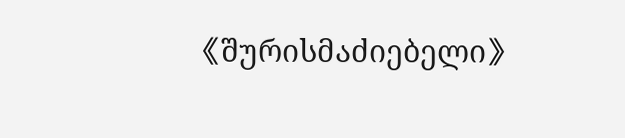《შურისმაძიებელი》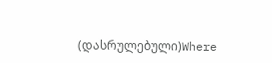(დასრულებული)Where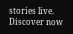stories live. Discover now